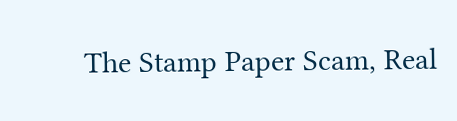The Stamp Paper Scam, Real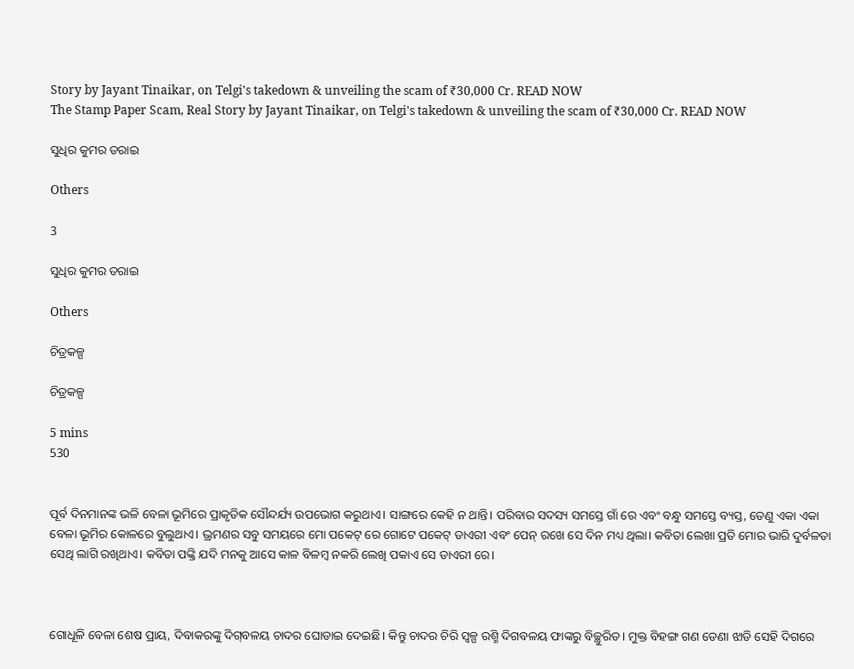Story by Jayant Tinaikar, on Telgi's takedown & unveiling the scam of ₹30,000 Cr. READ NOW
The Stamp Paper Scam, Real Story by Jayant Tinaikar, on Telgi's takedown & unveiling the scam of ₹30,000 Cr. READ NOW

ସୁଧିର କୁମର ତରାଇ

Others

3

ସୁଧିର କୁମର ତରାଇ

Others

ଚିତ୍ରକଳ୍ପ

ଚିତ୍ରକଳ୍ପ

5 mins
530


ପୂର୍ବ ଦିନମାନଙ୍କ ଭଳି ବେଳା ଭୂମିରେ ପ୍ରାକୃତିକ ସୌନ୍ଦର୍ଯ୍ୟ ଉପଭୋଗ କରୁଥାଏ। ସାଙ୍ଗରେ କେହି ନ ଥାନ୍ତି। ପରିବାର ସଦସ୍ୟ ସମସ୍ତେ ଗାଁ ରେ ଏବଂ ବନ୍ଧୁ ସମସ୍ତେ ବ୍ୟସ୍ତ, ତେଣୁ ଏକା ଏକା ବେଳା ଭୂମିର କୋଳରେ ବୁଲୁଥାଏ। ଭ୍ରମଣର ସବୁ ସମୟରେ ମୋ ପକେଟ୍ ରେ ଗୋଟେ ପକେଟ୍ ଡାଏରୀ ଏବଂ ପେନ୍ ରଖେ ସେ ଦିନ ମଧ୍ୟ ଥିଲା। କବିତା ଲେଖା ପ୍ରତି ମୋର ଭାରି ଦୁର୍ବଳତା ସେଥି ଲାଗି ରଖିଥାଏ। କବିତା ପଙ୍କ୍ତି ଯଦି ମନକୁ ଆସେ କାଳ ବିଳମ୍ବ ନକରି ଲେଖି ପକାଏ ସେ ଡାଏରୀ ରେ।



ଗୋଧୂଳି ବେଳା ଶେଷ ପ୍ରାୟ, ଦିବାକରଙ୍କୁ ଦିଗ୍‌ବଳୟ ଚାଦର ଘୋଡାଇ ଦେଇଛି। କିନ୍ତୁ ଚାଦର ଚିରି ସ୍ଵଳ୍ପ ରଶ୍ମି ଦିଗବଳୟ ଫାଙ୍କରୁ ବିଚ୍ଛୁରିତ। ମୁକ୍ତ ବିହଙ୍ଗ ଗଣ ଡେଣା ଝାଡି ସେହି ଦିଗରେ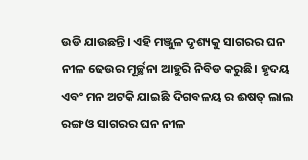ଉଡି ଯାଉଛନ୍ତି। ଏହି ମଞ୍ଜୁଳ ଦୃଶ୍ୟକୁ ସାଗରର ଘନ ନୀଳ ଢେଉର ମୂର୍ଚ୍ଛନା ଆହୁରି ନିବିଡ କରୁଛି। ହୃଦୟ ଏବଂ ମନ ଅଟକି ଯାଇଛି ଦିଗବଳୟ ର ଈଷତ୍ ଲାଲ ରଙ୍ଗ ଓ ସାଗରର ଘନ ନୀଳ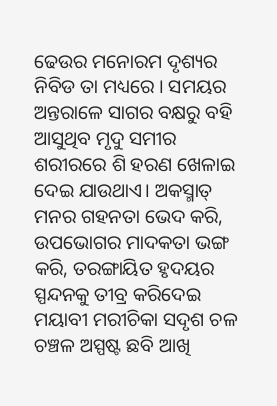ଢେଉର ମନୋରମ ଦୃଶ୍ୟର ନିବିଡ ତା ମଧ୍ୟରେ । ସମୟର ଅନ୍ତରାଳେ ସାଗର ବକ୍ଷରୁ ବହି ଆସୁଥିବ ମୃଦୁ ସମୀର ଶରୀରରେ ଶି ହରଣ ଖେଳାଇ ଦେଇ ଯାଉଥାଏ। ଅକସ୍ମାତ୍ ମନର ଗହନତା ଭେଦ କରି, ଉପଭୋଗର ମାଦକତା ଭଙ୍ଗ କରି, ତରଙ୍ଗାୟିତ ହୃଦୟର ସ୍ପନ୍ଦନକୁ ତୀବ୍ର କରିଦେଇ ମୟାବୀ ମରୀଚିକା ସଦୃଶ ଚଳ ଚଞ୍ଚଳ ଅସ୍ପଷ୍ଟ ଛବି ଆଖି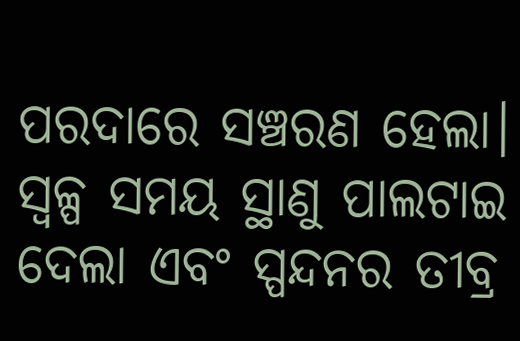ପରଦାରେ ସଞ୍ଚରଣ ହେଲା। ସ୍ଵଳ୍ପ ସମୟ ସ୍ଥାଣୁ ପାଲଟାଇ ଦେଲା ଏବଂ ସ୍ପନ୍ଦନର ତୀବ୍ର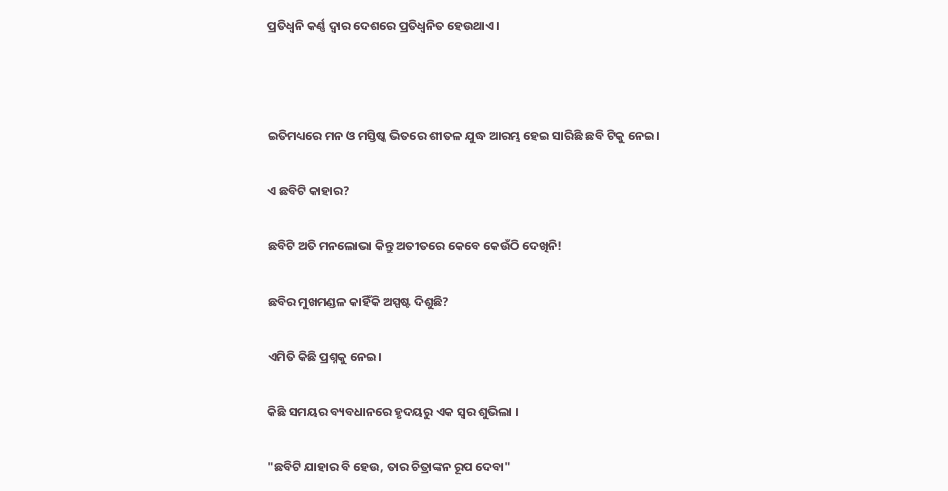ପ୍ରତିଧ୍ବନି କର୍ଣ୍ଣ ଦ୍ବାର ଦେଶରେ ପ୍ରତିଧ୍ବନିତ ହେଉଥାଏ।



ଇତିମଧ୍ୟରେ ମନ ଓ ମସ୍ତିଷ୍କ ଭିତରେ ଶୀତଳ ଯୁଦ୍ଧ ଆରମ୍ଭ ହେଇ ସାରିଛି ଛବି ଟିକୁ ନେଇ।

ଏ ଛବିଟି କାହାର?

ଛବିଟି ଅତି ମନଲୋଭା କିନ୍ତୁ ଅତୀତରେ କେବେ କେଉଁଠି ଦେଖିନି!

ଛବିର ମୁଖମଣ୍ଡଳ କାହିଁକି ଅସ୍ପଷ୍ଟ ଦିଶୁଛି?

ଏମିତି କିଛି ପ୍ରଶ୍ନକୁ ନେଇ।

କିଛି ସମୟର ବ୍ୟବଧାନରେ ହୃଦୟରୁ ଏକ ସ୍ଵର ଶୁଭିଲା ।

"ଛବିଟି ଯାହାର ବି ହେଉ, ତାର ଚିତ୍ରାଙ୍କନ ରୂପ ଦେବା"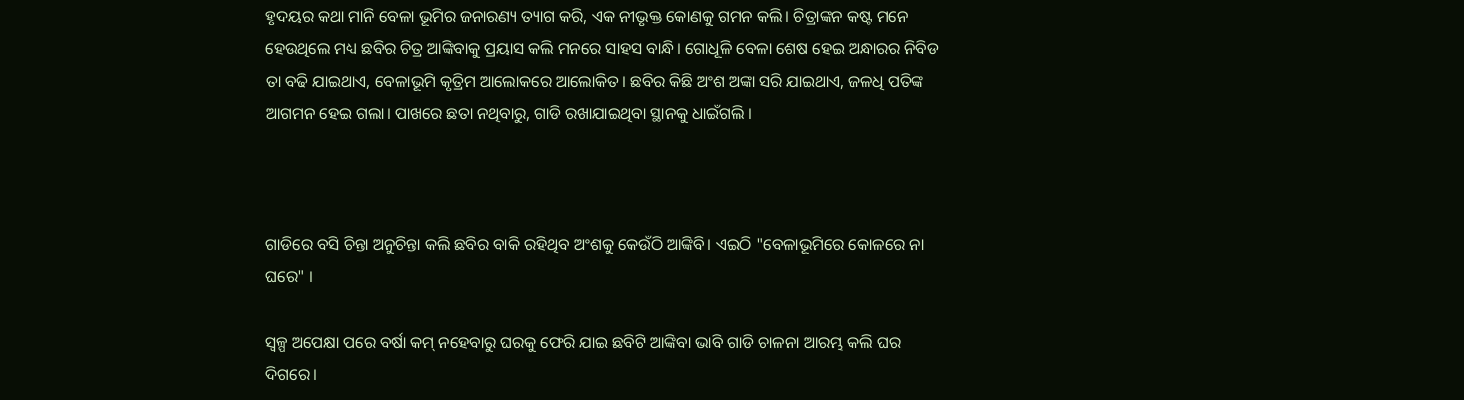ହୃଦୟର କଥା ମାନି ବେଳା ଭୂମିର ଜନାରଣ୍ୟ ତ୍ୟାଗ କରି, ଏକ ନୀଭୃକ୍ତ କୋଣକୁ ଗମନ କଲି। ଚିତ୍ରାଙ୍କନ କଷ୍ଟ ମନେ ହେଉଥିଲେ ମଧ୍ୟ ଛବିର ଚିତ୍ର ଆଙ୍କିବାକୁ ପ୍ରୟାସ କଲି ମନରେ ସାହସ ବାନ୍ଧି। ଗୋଧୂଳି ବେଳା ଶେଷ ହେଇ ଅନ୍ଧାରର ନିବିଡ ତା ବଢି ଯାଇଥାଏ, ବେଳାଭୂମି କୃତ୍ରିମ ଆଲୋକରେ ଆଲୋକିତ। ଛବିର କିଛି ଅଂଶ ଅଙ୍କା ସରି ଯାଇଥାଏ, ଜଳଧି ପତିଙ୍କ ଆଗମନ ହେଇ ଗଲା। ପାଖରେ ଛତା ନଥିବାରୁ, ଗାଡି ରଖାଯାଇଥିବା ସ୍ଥାନକୁ ଧାଇଁଗଲି ।



ଗାଡିରେ ବସି ଚିନ୍ତା ଅନୁଚିନ୍ତା କଲି ଛବିର ବାକି ରହିଥିବ ଅଂଶକୁ କେଉଁଠି ଆଙ୍କିବି। ଏଇଠି "ବେଳାଭୂମିରେ କୋଳରେ ନା ଘରେ" ।

ସ୍ଵଳ୍ପ ଅପେକ୍ଷା ପରେ ବର୍ଷା କମ୍ ନହେବାରୁ ଘରକୁ ଫେରି ଯାଇ ଛବିଟି ଆଙ୍କିବା ଭାବି ଗାଡି ଚାଳନା ଆରମ୍ଭ କଲି ଘର ଦିଗରେ।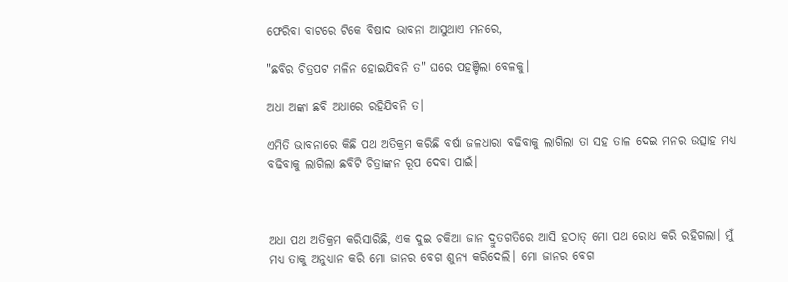ଫେରିବା ବାଟରେ ଟିକେ ବିଷାଦ ଭାବନା ଆସୁଥାଏ ମନରେ,

"ଛବିର ଚିତ୍ରପଟ ମଳିନ ହୋଇଯିବନି ତ" ଘରେ ପହଞ୍ଚିଲା ବେଳକୁ।

ଅଧା ଅଙ୍କା ଛବି ଅଧାରେ ରହିଯିବନି ତ।

ଏମିତି ଭାବନାରେ କିଛି ପଥ ଅତିକ୍ରମ କରିଛି ବର୍ଷା ଜଳଧାରା ବଢିବାକୁ ଲାଗିଲା ତା ସହ ତାଳ ଦେଇ ମନର ଉତ୍ସାହ ମଧ୍ୟ ବଢିବାକୁ ଲାଗିଲା ଛବିଟି ଚିତ୍ରାଙ୍କନ ରୂପ ଦେବା ପାଇଁ।



ଅଧା ପଥ ଅତିକ୍ରମ କରିସାରିଛି, ଏକ ଦୁଇ ଚକିଆ ଜାନ ଦ୍ରୁତଗତିରେ ଆସି ହଠାତ୍ ମୋ ପଥ ରୋଧ କରି ରହିଗଲା। ମୁଁ ମଧ୍ୟ ତାକୁ ଅନୁଧ୍ୟାନ କରି ମୋ ଜାନର ବେଗ ଶୁନ୍ୟ କରିଦେଲି। ମୋ ଜାନର ବେଗ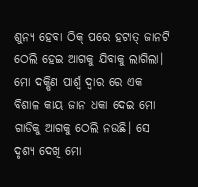ଶୁନ୍ୟ ହେବା ଠିକ୍ ପରେ ହଟାତ୍ ଜାନଟି ଠେଲି ହେଇ ଆଗକୁ ଯିବାକୁ ଲାଗିଲା। ମୋ ଦକ୍ଷିଣ ପାର୍ଶ୍ଵ ଦ୍ବାର ରେ ଏକ ବିଶାଳ କାୟ ଜାନ ଧକା ଦେଇ ମୋ ଗାଡିକୁ ଆଗକୁ ଠେଲି ନଉଛି। ସେ ଦୃଶ୍ୟ ଦେଖି ମୋ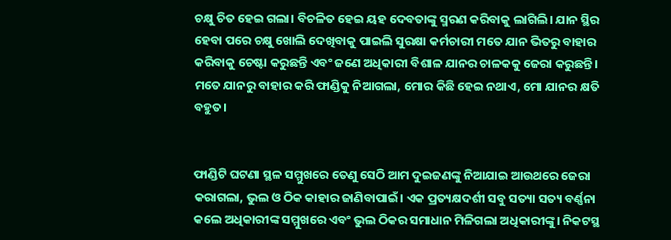ଚକ୍ଷୁ ଚିତ ହେଇ ଗଲା। ବିଚଳିତ ହେଇ ୟହ ଦେବତାଙ୍କୁ ସ୍ମରଣ କରିବାକୁ ଲାଗିଲି। ଯାନ ସ୍ଥିର ହେବା ପରେ ଚକ୍ଷୁ ଖୋଲି ଦେଖିବାକୁ ପାଇଲି ସୁରକ୍ଷା କର୍ମଚାରୀ ମତେ ଯାନ ଭିତରୁ ବାହାର କରିବାକୁ ଚେଷ୍ଟା କରୁଛନ୍ତି ଏବଂ ‍‍ଜଣେ ଅଧିକାରୀ ବିଶାଳ ଯାନର ଚାଳକକୁ ଜେରା କରୁଛନ୍ତି। ମତେ ଯାନରୁ ବାହାର କରି ଫାଣ୍ଡିକୁ ନିଆଗଲା, ମୋର କିଛି ହେଇ ନଥାଏ, ମୋ ଯାନର କ୍ଷତି ବହୁତ।


ଫାଣ୍ଡିଟି ଘଟଣା ସ୍ଥଳ ସମ୍ମୁଖରେ ତେଣୁ ସେଠି ଆମ ଦୁଇଜଣଙ୍କୁ ନିଆଯାଇ ଆଉଥରେ ଜେରା କରାଗଲା, ଭୁଲ ଓ ଠିକ କାହାର ଜାଣିବାପାଇଁ। ଏକ ପ୍ରତ୍ୟକ୍ଷଦର୍ଶୀ ସବୁ ସତ୍ୟା ସତ୍ୟ ବର୍ଣ୍ଣନା କଲେ ଅଧିକାରୀଙ୍କ ସମ୍ମୁଖରେ ଏବଂ ଭୁଲ ଠିକର ସମାଧାନ ମିଳିଗଲା ଅଧିକାରୀଙ୍କୁ। ନିକଟସ୍ଥ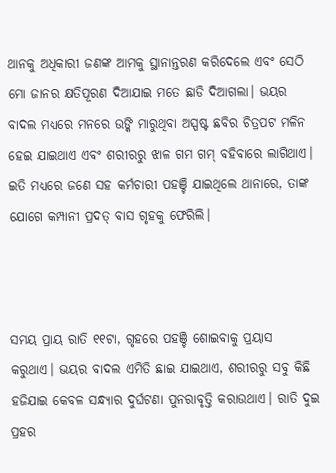ଥାନକୁ ଅଧିକାରୀ ଜଣଙ୍କ ଆମକୁ ସ୍ଥାନାନ୍ତରଣ କରିଦେଲେ ଏବଂ ସେଠି ମୋ ଜାନର କ୍ଷତିପୂରଣ ଦିଆଯାଇ ମତେ ଛାଡି ଦିଆଗଲା। ଭୟର ବାଦଲ ମଧ୍ୟରେ ମନରେ ଉଙ୍କି ମାରୁଥିବା ଅସ୍ପଷ୍ଟ ଛବିର ଚିତ୍ରପଟ ମଳିନ ହେଇ ଯାଇଥାଏ ଏବଂ ଶରୀରରୁ ଝାଳ ଗମ ଗମ୍ ବହିବାରେ ଲାଗିଥାଏ। ଇତି ମଧ୍ୟରେ ଜଣେ ସହ କର୍ମଚାରୀ ପହଞ୍ଚି ଯାଇଥିଲେ ଥାନାରେ, ତାଙ୍କ ଯୋଗେ କମ୍ପାନୀ ପ୍ରଦତ୍ ବାସ ଗୃହକୁ ଫେରିଲି।



ସମୟ ପ୍ରାୟ ରାତି ୧୧ଟା, ଗୃହରେ ପହଞ୍ଚି ଶୋଇବାକୁ ପ୍ରୟାସ କରୁଥାଏ। ଭୟର ବାଦଲ ଏମିତି ଛାଇ ଯାଇଥାଏ, ଶରୀରରୁ ସବୁ କିଛି ହଜିଯାଇ କେବଳ ସନ୍ଧ୍ୟାର ଦୁର୍ଘଟଣା ପୁନରାବୃତ୍ତି କରାଉଥାଏ। ରାତି ଦୁଇ ପ୍ରହର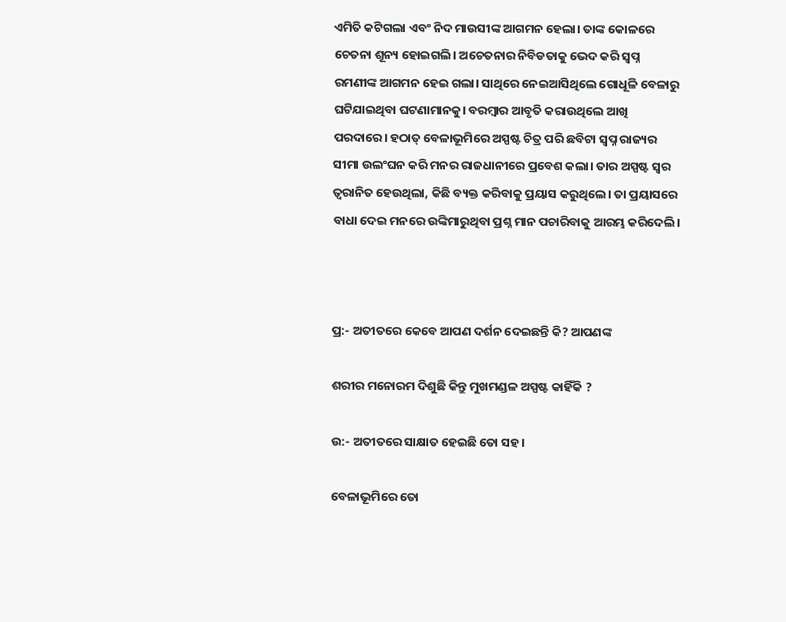ଏମିତି କଟିଗଲା ଏବଂ ନିଦ ମାଉସୀଙ୍କ ଆଗମନ ହେଲା। ତାଙ୍କ କୋଳରେ ଚେତନା ଶୂନ୍ୟ ହୋଇଗଲି। ଅଚେତନାର ନିବିଡତାକୁ ଭେଦ କରି ସ୍ଵପ୍ନ ରମଣୀଙ୍କ ଆଗମନ ହେଇ ଗଲା। ସାଥିରେ ନେଇଆସିଥିଲେ ଗୋଧୂଳି ବେଳାରୁ ଘଟିଯାଇଥିବା ଘଟଣାମାନକୁ। ବରମ୍ବାର ଆବୃତି କରାଉଥିଲେ ଆଖି ପରଦାରେ। ହଠାତ୍ ବେଳାଭୂମିରେ ଅସ୍ପଷ୍ଟ ଚିତ୍ର ପରି ଛବିଟା ସ୍ଵପ୍ନ ରାଜ୍ୟର ସୀମା ଉଲଂଘନ କରି ମନର ରାଜଧାନୀରେ ପ୍ରବେଶ କଲା। ତାର ଅସ୍ପଷ୍ଟ ସ୍ଵର ତ୍ଵରାନିତ ହେଉଥିଲା, କିଛି ବ୍ୟକ୍ତ କରିବାକୁ ପ୍ରୟାସ କରୁଥିଲେ। ତା ପ୍ରୟାସରେ ବାଧା ଦେଇ ମନରେ ଉଙ୍କିମାରୁଥିବା ପ୍ରଶ୍ନ ମାନ ପଚାରିବାକୁ ଆରମ୍ଭ କରିଦେଲି।



ପ୍ର:- ଅତୀତରେ କେବେ ଆପଣ ଦର୍ଶନ ଦେଇଛନ୍ତି କି? ଆପଣଙ୍କ

ଶରୀର ମନୋରମ ଦିଶୁଛି କିନ୍ତୁ ମୁଖମଣ୍ଡଳ ଅସ୍ପଷ୍ଟ କାହିଁକି ?

ଉ:- ଅତୀତରେ ସାକ୍ଷାତ ହେଇଛି ତୋ ସହ।

ବେଳାଭୂମିରେ ତୋ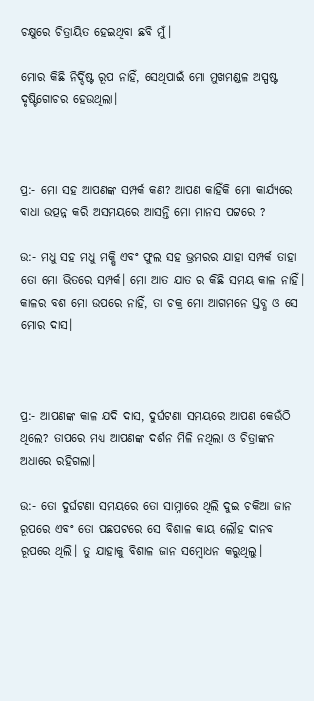ଚକ୍ଷୁରେ ଚିତ୍ରାୟିତ ହେଇଥିବା ଛବି ମୁଁ।

ମୋର କିଛି ନିର୍ଦ୍ଦିଷ୍ଟ ରୂପ ନାହିଁ, ସେଥିପାଇଁ ମୋ ମୁଖମଣ୍ଡଳ ଅସ୍ପଷ୍ଟ ଦୃଷ୍ଟିଗୋଚର ହେଉଥିଲା।



ପ୍ର:- ମୋ ସହ ଆପଣଙ୍କ ସମ୍ପର୍କ କଣ? ଆପଣ କାହିଁକି ମୋ କାର୍ଯ୍ୟରେ ବାଧା ଉତ୍ପନ୍ନ କରି ଅସମୟରେ ଆସନ୍ତି ମୋ ମାନସ ପଟ୍ଟରେ ?

ଉ:- ମଧୁ ସହ ମଧୁ ମକ୍ଷି ଏବଂ ଫୁଲ ସହ ଭ୍ରମରର ଯାହା ସମ୍ପର୍କ ତାହା ତୋ ମୋ ଭିତରେ ସମ୍ପର୍କ। ମୋ ଆତ ଯାତ ର କିଛି ସମୟ କାଳ ନାହିଁ। କାଳର ବଶ ମୋ ଉପରେ ନାହିଁ, ତା ଚକ୍ର ମୋ ଆଗମନେ ସ୍ତବ୍ଧ ଓ ସେ ମୋର ଦାସ।



ପ୍ର:- ଆପଣଙ୍କ କାଳ ଯଦି ଦାସ, ଦୁର୍ଘଟଣା ସମୟରେ ଆପଣ କେଉଁଠି ଥିଲେ? ତାପରେ ମଧ୍ୟ ଆପଣଙ୍କ ଦର୍ଶନ ମିଳି ନଥିଲା ଓ ଚିତ୍ରାଙ୍କନ ଅଧାରେ ରହିଗଲା।

ଉ:- ତୋ ଦୁର୍ଘଟଣା ସମୟରେ ତୋ ସାମ୍ନାରେ ଥିଲି ଦୁଇ ଚକିଆ ଜାନ ରୂପରେ ଏବଂ ତୋ ପଛପଟରେ ସେ ବିଶାଳ କାୟ ଲୌହ ଦାନବ ରୂପରେ ଥିଲି। ତୁ ଯାହାକୁ ବିଶାଳ ଜାନ ସମ୍ବୋଧନ କରୁଥିଲୁ।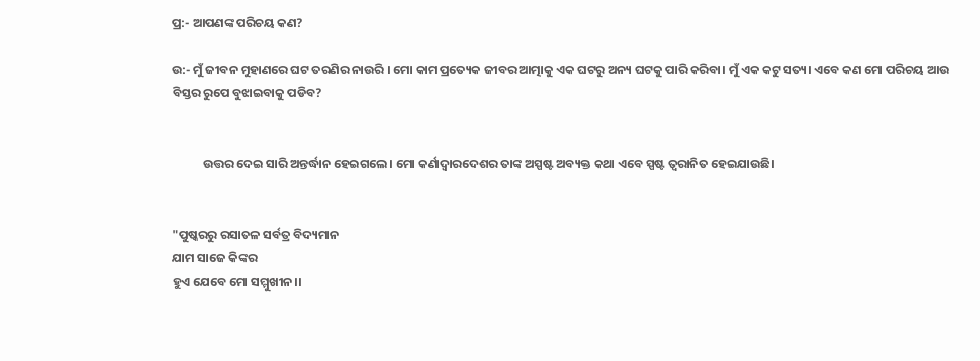ପ୍ର:- ଆପଣଙ୍କ ପରିଚୟ କଣ?

ଉ:- ମୁଁ ଜୀବନ ମୁହାଣରେ ଘଟ ତରଣିର ନାଉରି । ମୋ କାମ ପ୍ରତ୍ୟେକ ଜୀବର ଆତ୍ମାକୁ ଏକ ଘଟରୁ ଅନ୍ୟ ଘଟକୁ ପାରି କରିବା। ମୁଁ ଏକ କଟୁ ସତ୍ୟ। ଏବେ କଣ ମୋ ପରିଚୟ ଆଉ ବିସ୍ତର ରୁପେ ବୁଝାଇବାକୁ ପଡିବ?


           ଉତ୍ତର ଦେଇ ସାରି ଅନ୍ତର୍ଦ୍ଧାନ ହେଇଗଲେ। ମୋ କର୍ଣାଦ୍ୱାରଦେଶର ତାଙ୍କ ଅସ୍ପଷ୍ଟ ଅବ୍ୟକ୍ତ କଥା ଏବେ ସ୍ପଷ୍ଟ ତ୍ଵରାନିତ ହେଇଯାଉଛି।


"ପୁଷ୍କରରୁ ରସାତଳ ସର୍ବତ୍ର ବିଦ୍ୟମାନ
ଯାମ ସାଜେ କିଙ୍କର
ହୁଏ ଯେବେ ମୋ ସମ୍ମୁଖୀନ।।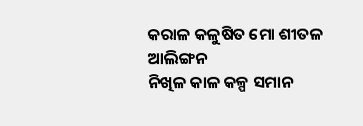କରାଳ କଳୁଷିତ ମୋ ଶୀତଳ ଆଲିଙ୍ଗନ
ନିଖିଳ କାଳ କଳ୍ପ ସମାନ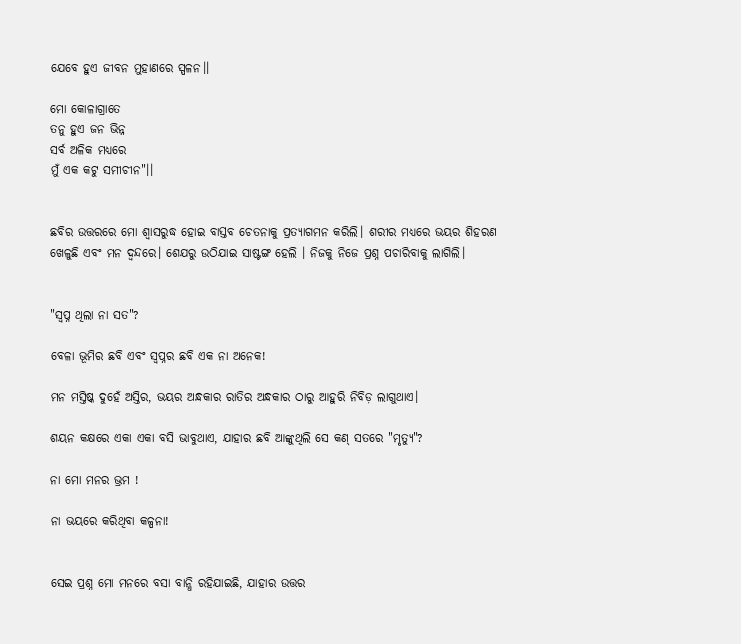ଯେବେ ହୁଏ ଜୀବନ ମୁହାଣରେ ସ୍ପଳନ।।

ମୋ କୋଳାଗ୍ରାତେ
ତନୁ ହୁଏ ଜନ ଭିନ୍ନ
ସର୍ବ ଅଳିକ ମଧ୍ୟରେ
ମୁଁ ଏକ କଟୁ ସମୀଚୀନ"।।


ଛବିର ଉତ୍ତରରେ ମୋ ଶ୍ୱାସରୁଦ୍ଧ ହୋଇ ବାସ୍ତବ ଚେତନାକୁ ପ୍ରତ୍ୟାଗମନ କରିଲି। ଶରୀର ମଧ୍ୟରେ ଭୟର ଶିହରଣ ଖେଳୁଛି ଏବଂ ମନ ଦ୍ଵନ୍ଦରେ। ଶେଯରୁ ଉଠିଯାଇ ସାଷ୍ଟଙ୍ଗ ହେଲି । ନିଜକୁ ନିଜେ ପ୍ରଶ୍ନ ପଚାରିବାକୁ ଲାଗିଲି।


"ସ୍ଵପ୍ନ ଥିଲା ନା ସତ"?

ବେଳା ଭୂମିର ଛବି ଏବଂ ସ୍ୱପ୍ନର ଛବି ଏକ ନା ଅନେକ!

ମନ ମସ୍ତିଷ୍କ ଦୁହେଁ ଅସ୍ତିର, ଭୟର ଅନ୍ଧକାର ରାତିର ଅନ୍ଧକାର ଠାରୁ ଆହୁରି ନିବିଡ଼ ଲାଗୁଥାଏ।

ଶୟନ କକ୍ଷରେ ଏକା ଏକା ବସି ଭାବୁଥାଏ, ଯାହାର ଛବି ଆଙ୍କୁଥିଲି ସେ କଣ୍ ସତରେ "ମୃତ୍ୟୁ"?

ନା ମୋ ମନର ଭ୍ରମ !

ନା ଭୟରେ କରିଥିବା କଳ୍ପନା!


ସେଇ ପ୍ରଶ୍ନ ମୋ ମନରେ ବସା ବାନ୍ଧି ରହିଯାଇଛି, ଯାହାର ଉତ୍ତର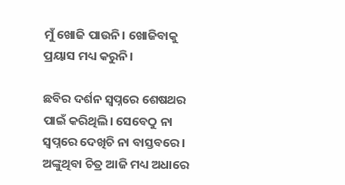ମୁଁ ଖୋଜି ପାଉନି। ଖୋଜିବାକୁ ପ୍ରୟାସ ମଧ୍ୟ କରୁନି।

ଛବିର ଦର୍ଶନ ସ୍ୱପ୍ନରେ ଶେଷଥର ପାଇଁ କରିଥିଲି। ସେବେଠୁ ନା ସ୍ୱପ୍ନରେ ଦେଖିଚି ନା ବାସ୍ତବରେ। ଅଙ୍କୁଥିବା ଚିତ୍ର ଆଜି ମଧ୍ୟ ଅଧାରେ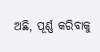ଅଛି, ପୂର୍ଣ୍ଣ କରିବାକୁ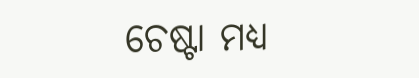ଚେଷ୍ଟା ମଧ୍ୟ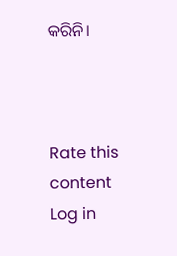କରିନି।



Rate this content
Log in